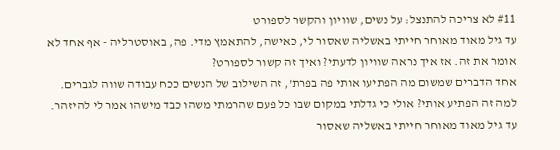#11 לא צריכה להתנצל: על נשים, שוויון והקשר לספורט
עד גיל מאוד מאוחר חייתי באשליה שאסור לי, כאישה, להתאמץ מדי. פה, באוסטרליה - אף אחד לא אומר את זה. אז איך נראה שוויון לדעתי? ואיך זה קשור לספורט?
אחד הדברים שמשום מה הפתיעו אותי פה בפרת', זה השילוב של הנשים ככח עבודה שווה לגברים. למה זה הפתיע אותי? אולי כי גדלתי במקום שבו כל פעם שהרמתי משהו כבד מישהו אמר לי להיזהר. עד גיל מאוד מאוחר חייתי באשליה שאסור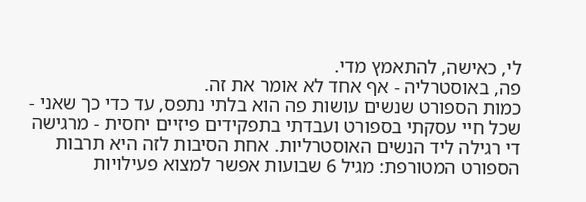לי, כאישה, להתאמץ מדי.
פה, באוסטרליה - אף אחד לא אומר את זה.
כמות הספורט שנשים עושות פה הוא בלתי נתפס, עד כדי כך שאני - שכל חיי עסקתי בספורט ועבדתי בתפקידים פיזיים יחסית - מרגישה די רגילה ליד הנשים האוסטרליות. אחת הסיבות לזה היא תרבות הספורט המטורפת: מגיל 6 שבועות אפשר למצוא פעילויות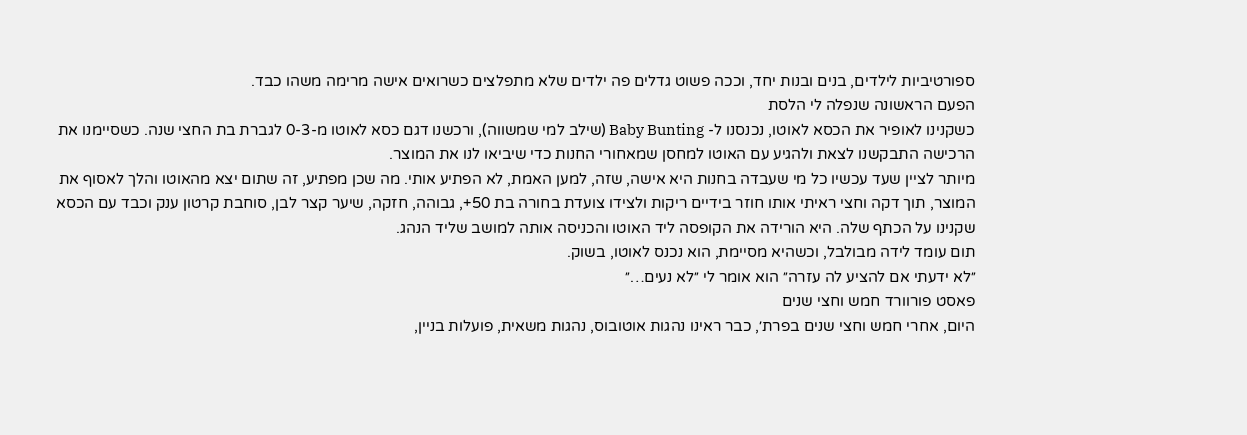ספורטיביות לילדים, בנים ובנות יחד, וככה פשוט גדלים פה ילדים שלא מתפלצים כשרואים אישה מרימה משהו כבד.
הפעם הראשונה שנפלה לי הלסת
כשקנינו לאופיר את הכסא לאוטו, נכנסנו ל- Baby Bunting (שילב למי שמשווה), ורכשנו דגם כסא לאוטו מ-0-3 לגברת בת החצי שנה. כשסיימנו את הרכישה התבקשנו לצאת ולהגיע עם האוטו למחסן שמאחורי החנות כדי שיביאו לנו את המוצר.
מיותר לציין שעד עכשיו כל מי שעבדה בחנות היא אישה, שזה, למען האמת, לא הפתיע אותי. מה שכן מפתיע, זה שתום יצא מהאוטו והלך לאסוף את המוצר, תוך דקה וחצי ראיתי אותו חוזר בידיים ריקות ולצידו צועדת בחורה בת 50+, גבוהה, חזקה, שיער קצר לבן, סוחבת קרטון ענק וכבד עם הכסא שקנינו על הכתף שלה. היא הורידה את הקופסה ליד האוטו והכניסה אותה למושב שליד הנהג.
תום עומד לידה מבולבל, וכשהיא מסיימת, הוא נכנס לאוטו, בשוק.
״לא ידעתי אם להציע לה עזרה״ הוא אומר לי ״לא נעים…״
פאסט פורוורד חמש וחצי שנים
היום, אחרי חמש וחצי שנים בפרת׳, כבר ראינו נהגות אוטובוס, נהגות משאית, פועלות בניין,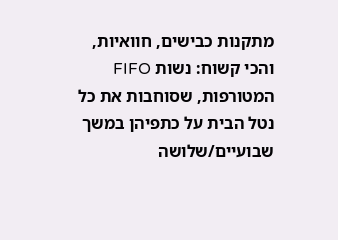מתקנות כבישים, חוואיות, והכי קשוח: נשות FIFO המטורפות, שסוחבות את כל נטל הבית על כתפיהן במשך שבועיים/שלושה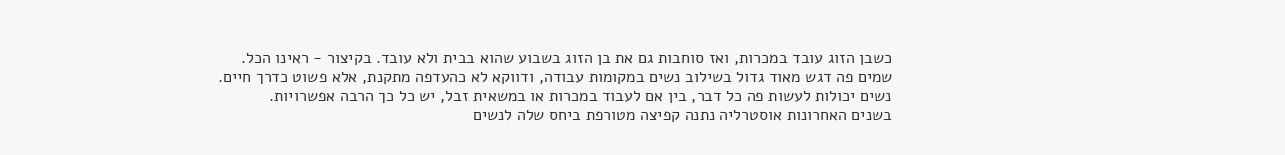כשבן הזוג עובד במכרות, ואז סוחבות גם את בן הזוג בשבוע שהוא בבית ולא עובד. בקיצור - ראינו הכל.
שמים פה דגש מאוד גדול בשילוב נשים במקומות עבודה, ודווקא לא כהעדפה מתקנת, אלא פשוט כדרך חיים. נשים יכולות לעשות פה כל דבר, בין אם לעבוד במכרות או במשאית זבל, יש כל כך הרבה אפשרויות.
בשנים האחרונות אוסטרליה נתנה קפיצה מטורפת ביחס שלה לנשים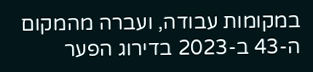במקומות עבודה, ועברה מהמקום ה-43 ב-2023 בדירוג הפער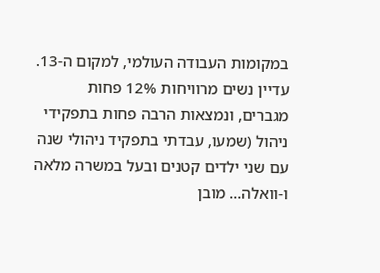במקומות העבודה העולמי, למקום ה-13. עדיין נשים מרוויחות 12% פחות מגברים, ונמצאות הרבה פחות בתפקידי ניהול (שמעו, עבדתי בתפקיד ניהולי שנה עם שני ילדים קטנים ובעל במשרה מלאה ו-וואלה… מובן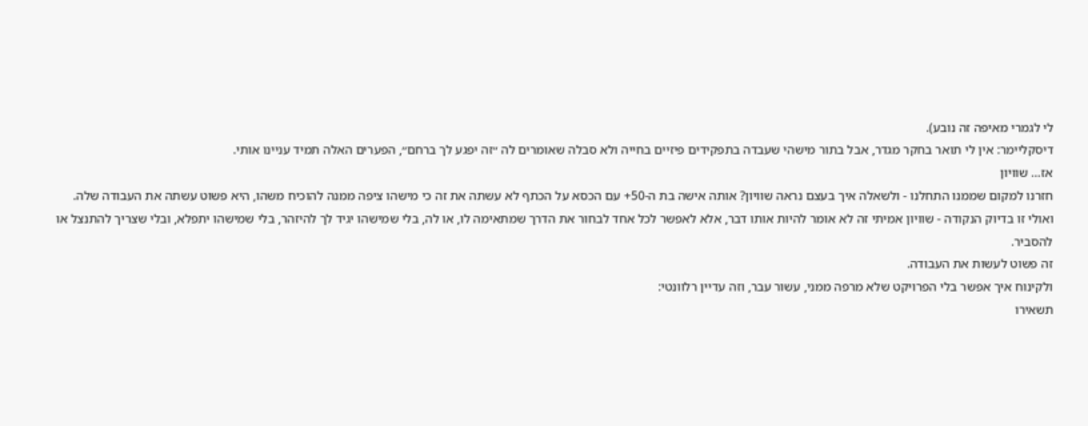לי לגמרי מאיפה זה נובע).
דיסקליימר: אין לי תואר בחקר מגדר, אבל בתור מישהי שעבדה בתפקידים פיזיים בחייה ולא סבלה שאומרים לה ״זה יפגע לך ברחם״, הפערים האלה תמיד עניינו אותי.
אז… שוויון
חזרנו למקום שממנו התחלנו - ולשאלה איך בעצם נראה שוויון? אותה אישה בת ה-50+ עם הכסא על הכתף לא עשתה את זה כי מישהו ציפה ממנה להוכיח משהו, היא פשוט עשתה את העבודה שלה.
ואולי זו בדיוק הנקודה - שוויון אמיתי זה לא אומר להיות אותו דבר, אלא לאפשר לכל אחד לבחור את הדרך שמתאימה לו, או לה, בלי שמישהו יגיד לך להיזהר, בלי שמישהו יתפלא, ובלי שצריך להתנצל או להסביר.
זה פשוט לעשות את העבודה.
ולקינוח איך אפשר בלי הפרויקט שלא מרפה ממני, עשור עבר, וזה עדיין רלוונטי:
תשאירו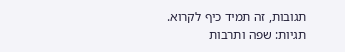תגובות, זה תמיד כיף לקרוא.
תגיות: שפה ותרבות